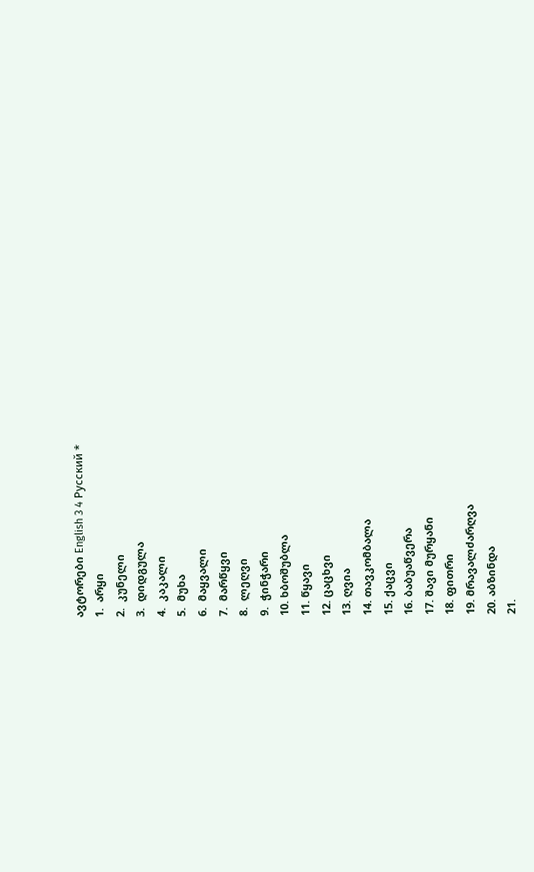ავტორები English 3 4 Русский *
1.  არყი
2.  კუნელი
3.  დიდგულა
4.  კაკალი
5.  მუხა
6.  მაყვალი
7.  მარწყვი
8.  ლეღვი
9.  ჭინჭარი
10. ხბოშუბლა
11. წყავი
12. ცაცხვი
13. ღვია
14. თავკომბალა
15. ქაცვი
16. ბაბუაწვერა
17. შავი მურყანი
18. ფითრი
19. მრავალძარღვა
20. აბზინდა
21.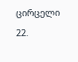ცირცელი
22.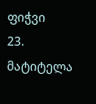ფიჭვი
23. მატიტელა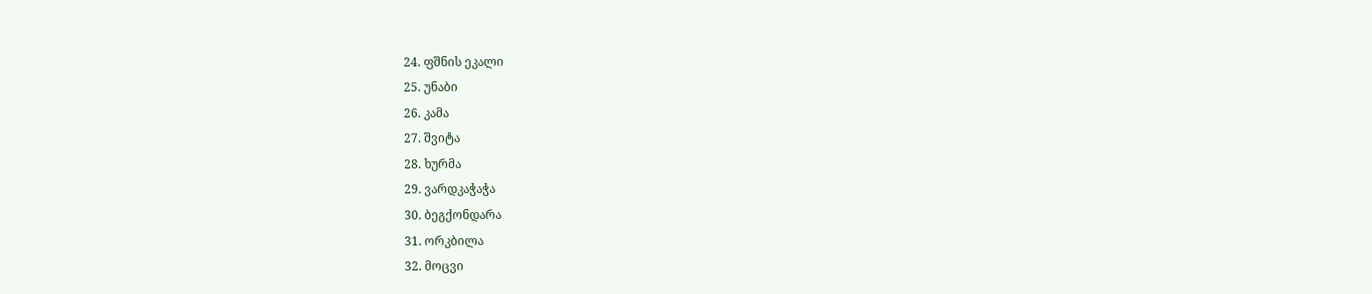24. ფშნის ეკალი
25. უნაბი
26. კამა
27. შვიტა
28. ხურმა
29. ვარდკაჭაჭა
30. ბეგქონდარა
31. ორკბილა
32. მოცვი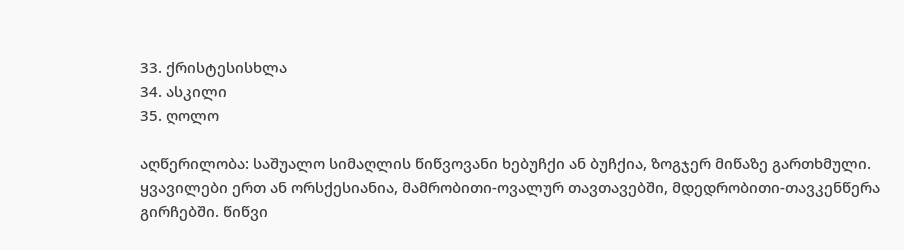33. ქრისტესისხლა
34. ასკილი
35. ღოლო

აღწერილობა: საშუალო სიმაღლის წიწვოვანი ხებუჩქი ან ბუჩქია, ზოგჯერ მიწაზე გართხმული. ყვავილები ერთ ან ორსქესიანია, მამრობითი-ოვალურ თავთავებში, მდედრობითი-თავკენწერა გირჩებში. წიწვი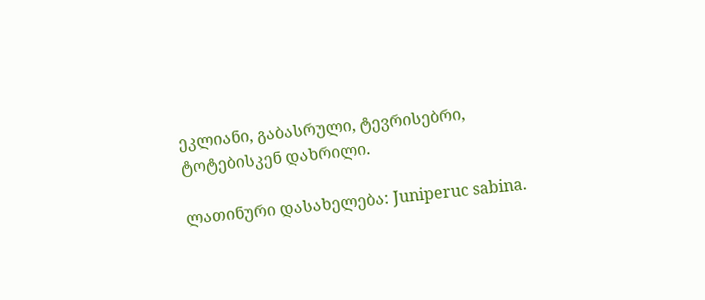ეკლიანი, გაბასრული, ტევრისებრი, ტოტებისკენ დახრილი.

ლათინური დასახელება: Juniperuc sabina.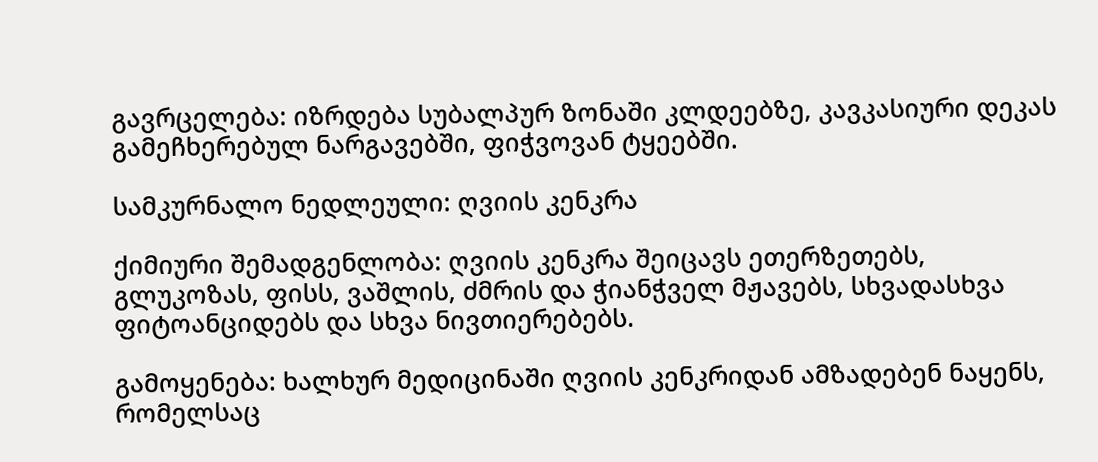გავრცელება: იზრდება სუბალპურ ზონაში კლდეებზე, კავკასიური დეკას გამეჩხერებულ ნარგავებში, ფიჭვოვან ტყეებში.

სამკურნალო ნედლეული: ღვიის კენკრა

ქიმიური შემადგენლობა: ღვიის კენკრა შეიცავს ეთერზეთებს, გლუკოზას, ფისს, ვაშლის, ძმრის და ჭიანჭველ მჟავებს, სხვადასხვა ფიტოანციდებს და სხვა ნივთიერებებს.

გამოყენება: ხალხურ მედიცინაში ღვიის კენკრიდან ამზადებენ ნაყენს, რომელსაც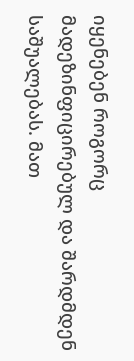იყენებენ როგორც მადეზინფიცირებულ და შარდმდენ საშუალებას. მათ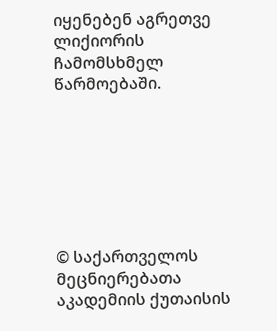იყენებენ აგრეთვე ლიქიორის ჩამომსხმელ წარმოებაში.







© საქართველოს მეცნიერებათა აკადემიის ქუთაისის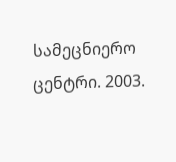სამეცნიერო ცენტრი. 2003.